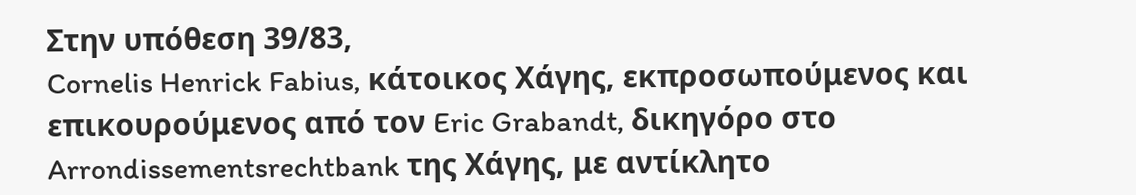Στην υπόθεση 39/83,
Cornelis Henrick Fabius, κάτοικος Χάγης, εκπροσωπούμενος και επικουρούμενος από τον Eric Grabandt, δικηγόρο στο Arrondissementsrechtbank της Χάγης, με αντίκλητο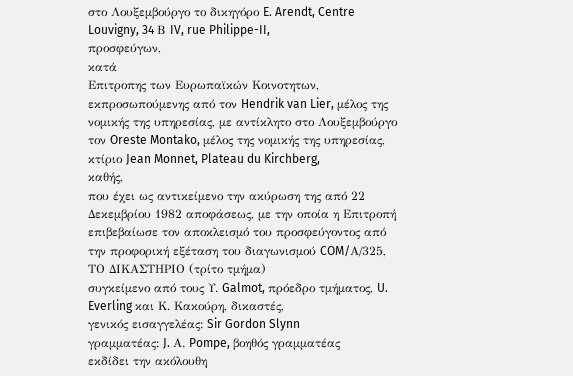στο Λουξεμβούργο το δικηγόρο E. Arendt, Centre Louvigny, 34 Β IV, rue Philippe-II,
προσφεύγων,
κατά
Επιτροπης των Ευρωπαϊκών Κοινοτητων, εκπροσωπούμενης από τον Hendrik van Lier, μέλος της νομικής της υπηρεσίας, με αντίκλητο στο Λουξεμβούργο τον Oreste Montako, μέλος της νομικής της υπηρεσίας, κτίριο Jean Monnet, Plateau du Kirchberg,
καθής,
που έχει ως αντικείμενο την ακύρωση της από 22 Δεκεμβρίου 1982 αποφάσεως, με την οποία η Επιτροπή επιβεβαίωσε τον αποκλεισμό του προσφεύγοντος από την προφορική εξέταση του διαγωνισμού COM/Α/325,
ΤΟ ΔΙΚΑΣΤΗΡΙΟ (τρίτο τμήμα)
συγκείμενο από τους Υ. Galmot, πρόεδρο τμήματος, U. Everling και Κ. Κακούρη, δικαστές,
γενικός εισαγγελέας: Sir Gordon Slynn
γραμματέας: J. Α. Pompe, βοηθός γραμματέας
εκδίδει την ακόλουθη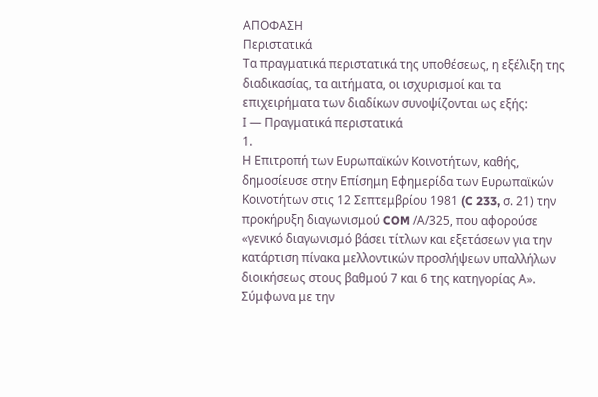ΑΠΟΦΑΣΗ
Περιστατικά
Τα πραγματικά περιστατικά της υποθέσεως, η εξέλιξη της διαδικασίας, τα αιτήματα, οι ισχυρισμοί και τα επιχειρήματα των διαδίκων συνοψίζονται ως εξής:
Ι — Πραγματικά περιστατικά
1.
Η Επιτροπή των Ευρωπαϊκών Κοινοτήτων, καθής, δημοσίευσε στην Επίσημη Εφημερίδα των Ευρωπαϊκών Κοινοτήτων στις 12 Σεπτεμβρίου 1981 (C 233, σ. 21) την προκήρυξη διαγωνισμού COM /Α/325, που αφορούσε «γενικό διαγωνισμό βάσει τίτλων και εξετάσεων για την κατάρτιση πίνακα μελλοντικών προσλήψεων υπαλλήλων διοικήσεως στους βαθμού 7 και 6 της κατηγορίας Α».
Σύμφωνα με την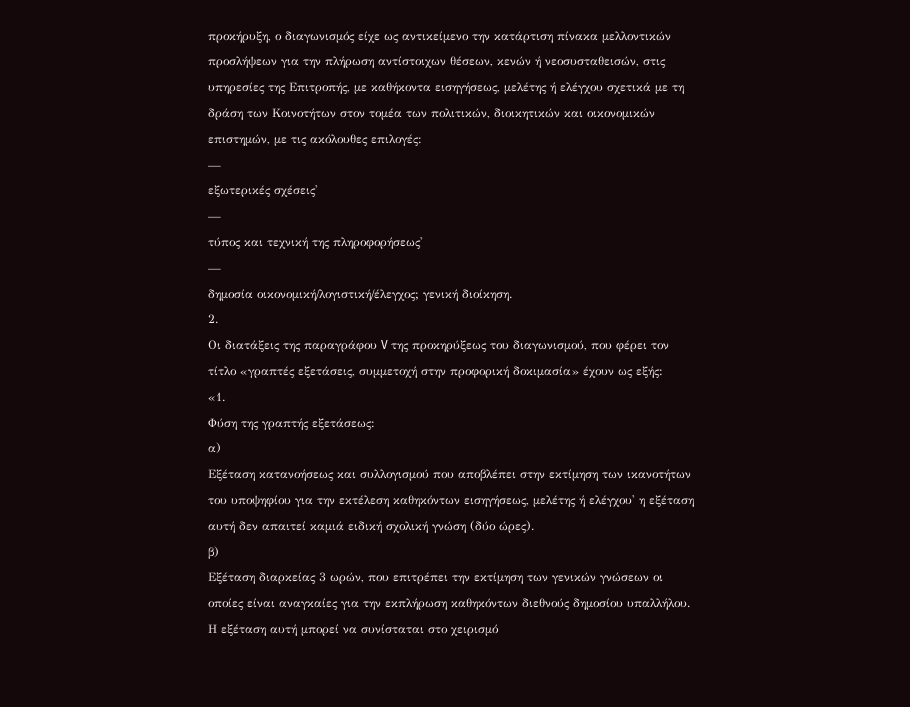προκήρυξη, ο διαγωνισμός είχε ως αντικείμενο την κατάρτιση πίνακα μελλοντικών προσλήψεων για την πλήρωση αντίστοιχων θέσεων, κενών ή νεοσυσταθεισών, στις υπηρεσίες της Επιτροπής, με καθήκοντα εισηγήσεως, μελέτης ή ελέγχου σχετικά με τη δράση των Κοινοτήτων στον τομέα των πολιτικών, διοικητικών και οικονομικών επιστημών, με τις ακόλουθες επιλογές:
—
εξωτερικές σχέσεις'
—
τύπος και τεχνική της πληροφορήσεως'
—
δημοσία οικονομική/λογιστική/έλεγχος; γενική διοίκηση.
2.
Οι διατάξεις της παραγράφου V της προκηρύξεως του διαγωνισμού, που φέρει τον τίτλο «γραπτές εξετάσεις, συμμετοχή στην προφορική δοκιμασία» έχουν ως εξής:
«1.
Φύση της γραπτής εξετάσεως:
α)
Εξέταση κατανοήσεως και συλλογισμού που αποβλέπει στην εκτίμηση των ικανοτήτων του υποψηφίου για την εκτέλεση καθηκόντων εισηγήσεως, μελέτης ή ελέγχου' η εξέταση αυτή δεν απαιτεί καμιά ειδική σχολική γνώση (δύο ώρες).
β)
Εξέταση διαρκείας 3 ωρών, που επιτρέπει την εκτίμηση των γενικών γνώσεων οι οποίες είναι αναγκαίες για την εκπλήρωση καθηκόντων διεθνούς δημοσίου υπαλλήλου. Η εξέταση αυτή μπορεί να συνίσταται στο χειρισμό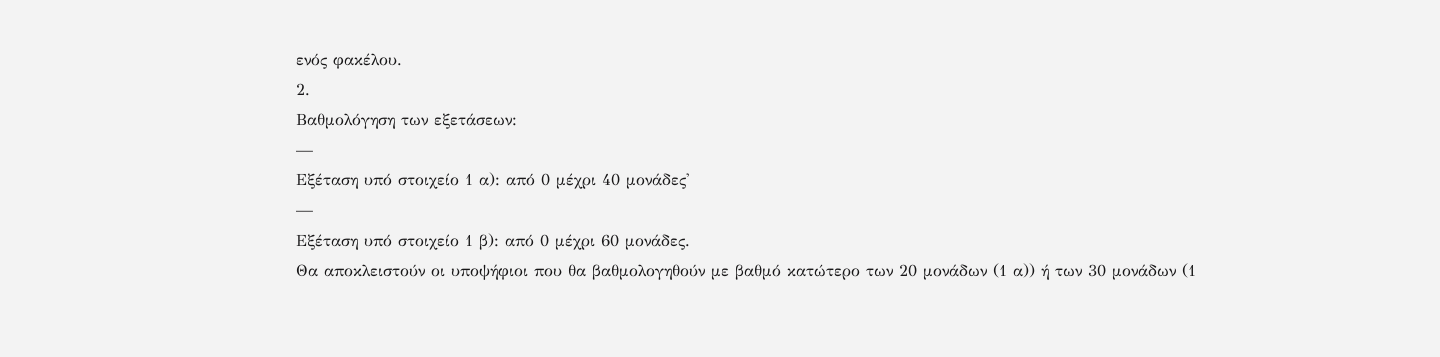ενός φακέλου.
2.
Βαθμολόγηση των εξετάσεων:
—
Εξέταση υπό στοιχείο 1 α): από 0 μέχρι 40 μονάδες'
—
Εξέταση υπό στοιχείο 1 β): από 0 μέχρι 60 μονάδες.
Θα αποκλειστούν οι υποψήφιοι που θα βαθμολογηθούν με βαθμό κατώτερο των 20 μονάδων (1 α)) ή των 30 μονάδων (1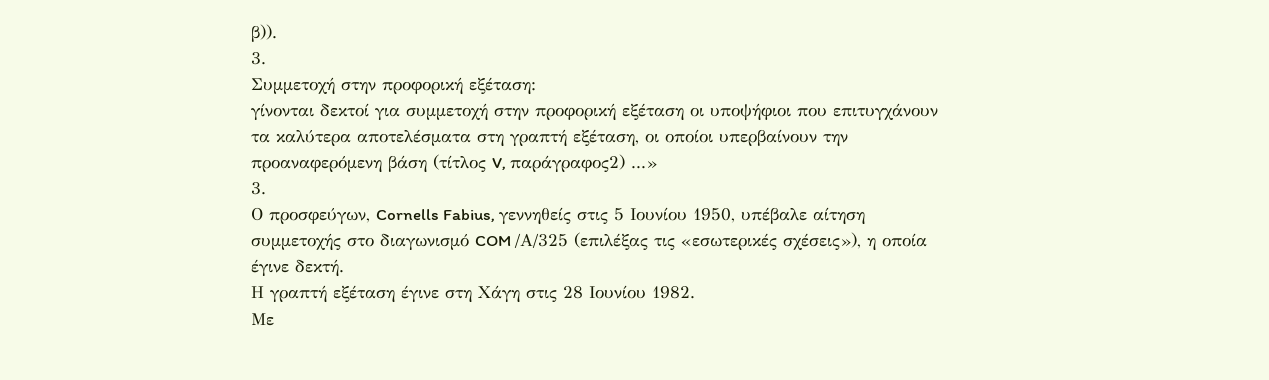β)).
3.
Συμμετοχή στην προφορική εξέταση:
γίνονται δεκτοί για συμμετοχή στην προφορική εξέταση οι υποψήφιοι που επιτυγχάνουν τα καλύτερα αποτελέσματα στη γραπτή εξέταση, οι οποίοι υπερβαίνουν την προαναφερόμενη βάση (τίτλος V, παράγραφος2) ...»
3.
Ο προσφεύγων, Cornells Fabius, γεννηθείς στις 5 Ιουνίου 1950, υπέβαλε αίτηση συμμετοχής στο διαγωνισμό COM /Α/325 (επιλέξας τις «εσωτερικές σχέσεις»), η οποία έγινε δεκτή.
Η γραπτή εξέταση έγινε στη Χάγη στις 28 Ιουνίου 1982.
Με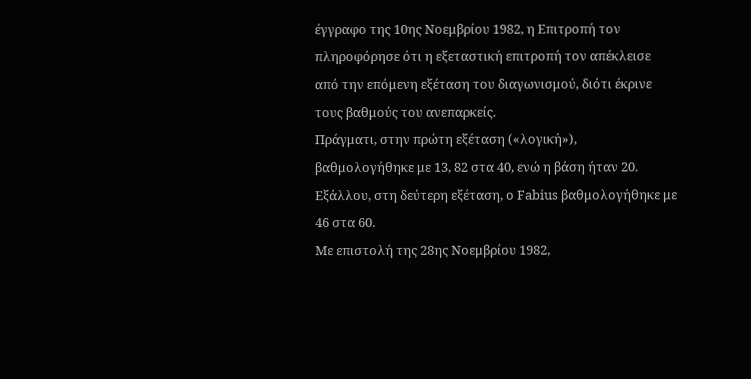έγγραφο της 10ης Νοεμβρίου 1982, η Επιτροπή τον πληροφόρησε ότι η εξεταστική επιτροπή τον απέκλεισε από την επόμενη εξέταση του διαγωνισμού, διότι έκρινε τους βαθμούς του ανεπαρκείς.
Πράγματι, στην πρώτη εξέταση («λογική»), βαθμολογήθηκε με 13, 82 στα 40, ενώ η βάση ήταν 20.
Εξάλλου, στη δεύτερη εξέταση, ο Fabius βαθμολογήθηκε με 46 στα 60.
Με επιστολή της 28ης Νοεμβρίου 1982,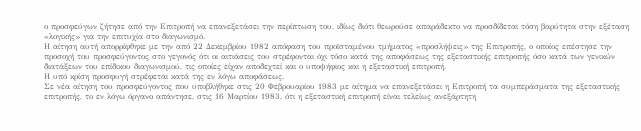ο προσφεύγων ζήτησε από την Επιτροπή να επανεξετάσει την περίπτωση του, ιδίως διότι θεωρούσε απαράδεκτο να προσδίδεται τόση βαρύτητα στην εξέταση «λογικής» για την επιτυχία στο διαγωνισμό.
Η αίτηση αυτή απορρίφθηκε με την από 22 Δεκεμβρίου 1982 απόφαση του προϊσταμένου τμήματος «προσλήψεις» της Επιτροπής, ο οποίος επέστησε την προσοχή του προσφεύγοντος στο γεγονός ότι οι αιτιάσεις του στρέφονται όχι τόσο κατά της αποφάσεως της εξεταστικής επιτροπής όσο κατά των γενικών διατάξεων του επίδικου διαγωνισμού, τις οποίες είχαν αποδεχτεί και ο υποψήφιος και η εξεταστική επιτροπή.
Η υπό κρίση προσφυγή στρέφεται κατά της εν λόγω αποφάσεως.
Σε νέα αίτηση του προσφεύγοντος που υποβλήθηκε στις 20 Φεβρουαρίου 1983 με αίτημα να επανεξετάσει η Επιτροπή τα συμπεράσματα της εξεταστικής επιτροπής, το εν λόγω όργανο απάντησε, στις 16 Μαρτίου 1983, ότι η εξεταστική επιτροπή είναι τελείως ανεξάρτητη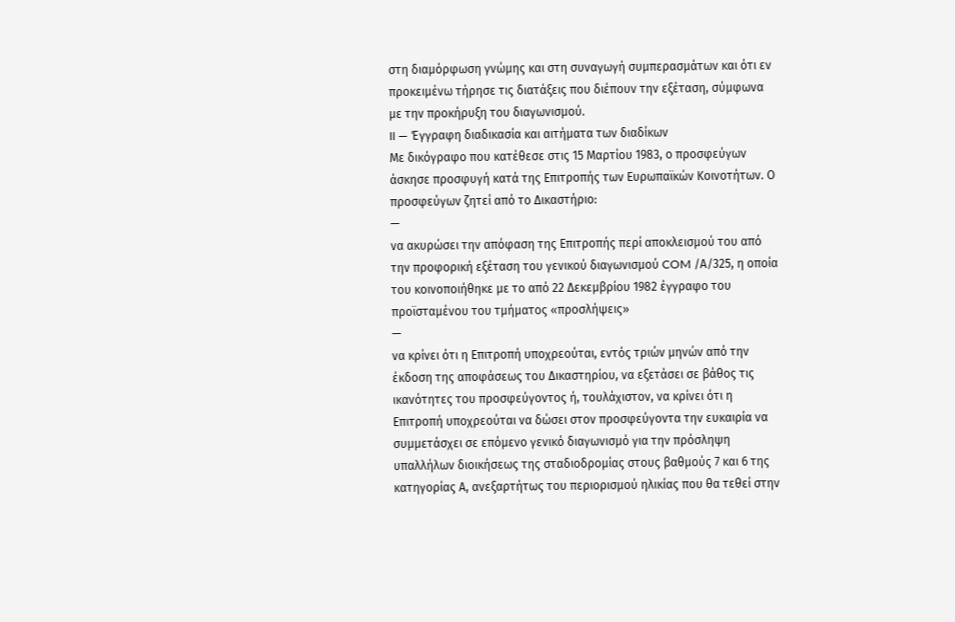στη διαμόρφωση γνώμης και στη συναγωγή συμπερασμάτων και ότι εν προκειμένω τήρησε τις διατάξεις που διέπουν την εξέταση, σύμφωνα με την προκήρυξη του διαγωνισμού.
II — Έγγραφη διαδικασία και αιτήματα των διαδίκων
Με δικόγραφο που κατέθεσε στις 15 Μαρτίου 1983, ο προσφεύγων άσκησε προσφυγή κατά της Επιτροπής των Ευρωπαϊκών Κοινοτήτων. Ο προσφεύγων ζητεί από το Δικαστήριο:
—
να ακυρώσει την απόφαση της Επιτροπής περί αποκλεισμού του από την προφορική εξέταση του γενικού διαγωνισμού COM /Α/325, η οποία του κοινοποιήθηκε με το από 22 Δεκεμβρίου 1982 έγγραφο του προϊσταμένου του τμήματος «προσλήψεις»
—
να κρίνει ότι η Επιτροπή υποχρεούται, εντός τριών μηνών από την έκδοση της αποφάσεως του Δικαστηρίου, να εξετάσει σε βάθος τις ικανότητες του προσφεύγοντος ή, τουλάχιστον, να κρίνει ότι η Επιτροπή υποχρεούται να δώσει στον προσφεύγοντα την ευκαιρία να συμμετάσχει σε επόμενο γενικό διαγωνισμό για την πρόσληψη υπαλλήλων διοικήσεως της σταδιοδρομίας στους βαθμούς 7 και 6 της κατηγορίας Α, ανεξαρτήτως του περιορισμού ηλικίας που θα τεθεί στην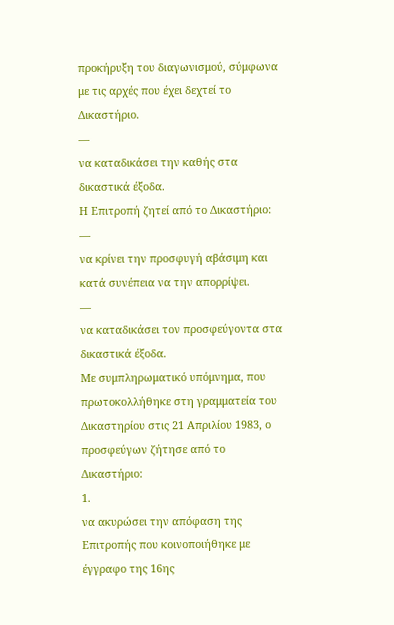προκήρυξη του διαγωνισμού, σύμφωνα με τις αρχές που έχει δεχτεί το Δικαστήριο.
—
να καταδικάσει την καθής στα δικαστικά έξοδα.
Η Επιτροπή ζητεί από το Δικαστήριο:
—
να κρίνει την προσφυγή αβάσιμη και κατά συνέπεια να την απορρίψει.
—
να καταδικάσει τον προσφεύγοντα στα δικαστικά έξοδα.
Με συμπληρωματικό υπόμνημα, που πρωτοκολλήθηκε στη γραμματεία του Δικαστηρίου στις 21 Απριλίου 1983, ο προσφεύγων ζήτησε από το Δικαστήριο:
1.
να ακυρώσει την απόφαση της Επιτροπής που κοινοποιήθηκε με έγγραφο της 16ης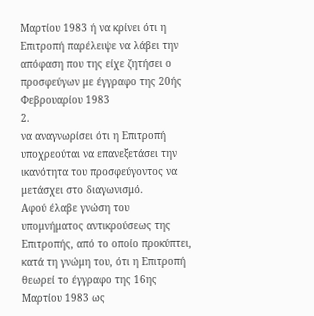Μαρτίου 1983 ή να κρίνει ότι η Επιτροπή παρέλειψε να λάβει την απόφαση που της είχε ζητήσει ο προσφεύγων με έγγραφο της 20ής Φεβρουαρίου 1983
2.
να αναγνωρίσει ότι η Επιτροπή υποχρεούται να επανεξετάσει την ικανότητα του προσφεύγοντος να μετάσχει στο διαγωνισμό.
Αφού έλαβε γνώση του υπομνήματος αντικρούσεως της Επιτροπής, από το οποίο προκύπτει, κατά τη γνώμη του, ότι η Επιτροπή θεωρεί το έγγραφο της 16ης Μαρτίου 1983 ως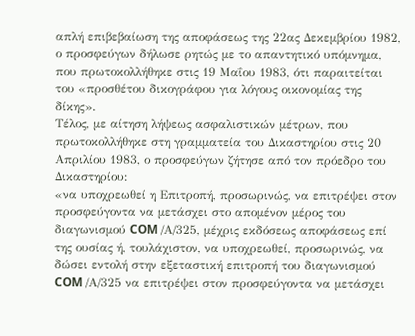απλή επιβεβαίωση της αποφάσεως της 22ας Δεκεμβρίου 1982, ο προσφεύγων δήλωσε ρητώς με το απαντητικό υπόμνημα, που πρωτοκολλήθηκε στις 19 Μαΐου 1983, ότι παραιτείται του «προσθέτου δικογράφου για λόγους οικονομίας της δίκης».
Τέλος, με αίτηση λήψεως ασφαλιστικών μέτρων, που πρωτοκολλήθηκε στη γραμματεία του Δικαστηρίου στις 20 Απριλίου 1983, ο προσφεύγων ζήτησε από τον πρόεδρο του Δικαστηρίου:
«να υποχρεωθεί η Επιτροπή, προσωρινώς, να επιτρέψει στον προσφεύγοντα να μετάσχει στο απομένον μέρος του διαγωνισμού COM /Α/325, μέχρις εκδόσεως αποφάσεως επί της ουσίας ή, τουλάχιστον, να υποχρεωθεί, προσωρινώς, να δώσει εντολή στην εξεταστική επιτροπή του διαγωνισμού COM /Α/325 να επιτρέψει στον προσφεύγοντα να μετάσχει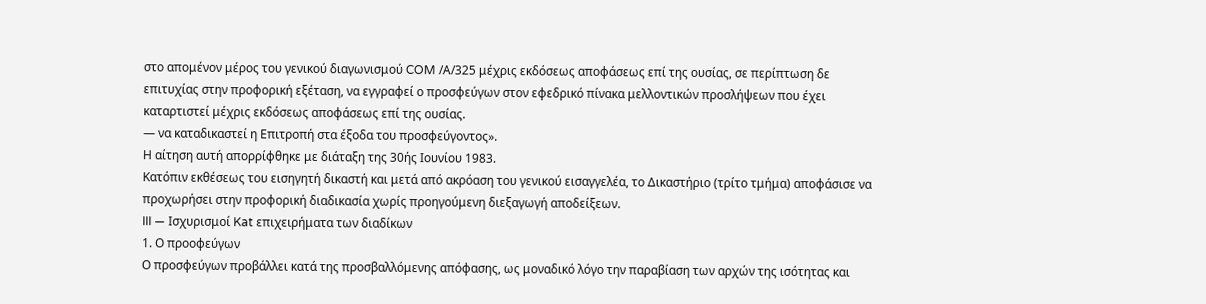στο απομένον μέρος του γενικού διαγωνισμού COM /Α/325 μέχρις εκδόσεως αποφάσεως επί της ουσίας, σε περίπτωση δε επιτυχίας στην προφορική εξέταση, να εγγραφεί ο προσφεύγων στον εφεδρικό πίνακα μελλοντικών προσλήψεων που έχει καταρτιστεί μέχρις εκδόσεως αποφάσεως επί της ουσίας.
— να καταδικαστεί η Επιτροπή στα έξοδα του προσφεύγοντος».
Η αίτηση αυτή απορρίφθηκε με διάταξη της 30ής Ιουνίου 1983.
Κατόπιν εκθέσεως του εισηγητή δικαστή και μετά από ακρόαση του γενικού εισαγγελέα, το Δικαστήριο (τρίτο τμήμα) αποφάσισε να προχωρήσει στην προφορική διαδικασία χωρίς προηγούμενη διεξαγωγή αποδείξεων.
III — Ισχυρισμοί Kat επιχειρήματα των διαδίκων
1. Ο προοφεύγων
Ο προσφεύγων προβάλλει κατά της προσβαλλόμενης απόφασης, ως μοναδικό λόγο την παραβίαση των αρχών της ισότητας και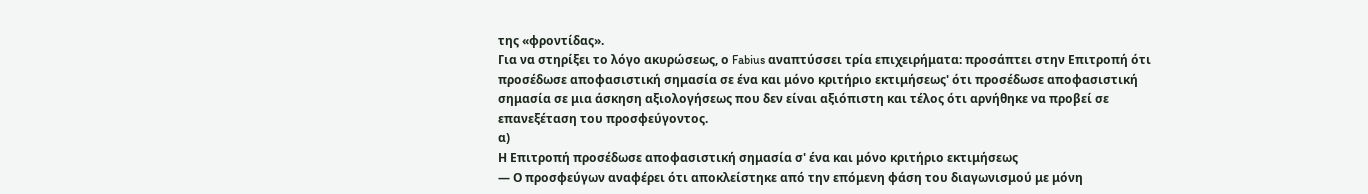της «φροντίδας».
Για να στηρίξει το λόγο ακυρώσεως, ο Fabius αναπτύσσει τρία επιχειρήματα: προσάπτει στην Επιτροπή ότι προσέδωσε αποφασιστική σημασία σε ένα και μόνο κριτήριο εκτιμήσεως' ότι προσέδωσε αποφασιστική σημασία σε μια άσκηση αξιολογήσεως που δεν είναι αξιόπιστη και τέλος ότι αρνήθηκε να προβεί σε επανεξέταση του προσφεύγοντος.
α)
Η Επιτροπή προσέδωσε αποφασιστική σημασία σ' ένα και μόνο κριτήριο εκτιμήσεως
— Ο προσφεύγων αναφέρει ότι αποκλείστηκε από την επόμενη φάση του διαγωνισμού με μόνη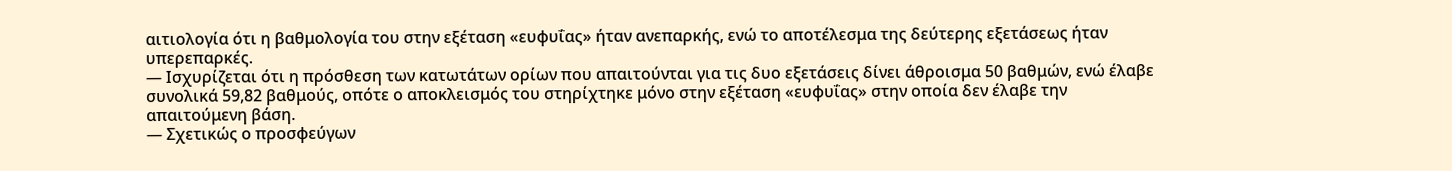αιτιολογία ότι η βαθμολογία του στην εξέταση «ευφυΐας» ήταν ανεπαρκής, ενώ το αποτέλεσμα της δεύτερης εξετάσεως ήταν υπερεπαρκές.
— Ισχυρίζεται ότι η πρόσθεση των κατωτάτων ορίων που απαιτούνται για τις δυο εξετάσεις δίνει άθροισμα 50 βαθμών, ενώ έλαβε συνολικά 59,82 βαθμούς, οπότε ο αποκλεισμός του στηρίχτηκε μόνο στην εξέταση «ευφυΐας» στην οποία δεν έλαβε την απαιτούμενη βάση.
— Σχετικώς ο προσφεύγων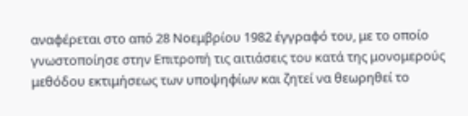αναφέρεται στο από 28 Νοεμβρίου 1982 έγγραφό του, με το οποίο γνωστοποίησε στην Επιτροπή τις αιτιάσεις του κατά της μονομερούς μεθόδου εκτιμήσεως των υποψηφίων και ζητεί να θεωρηθεί το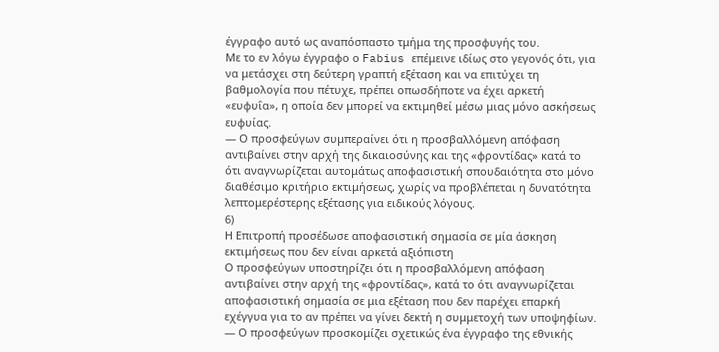έγγραφο αυτό ως αναπόσπαστο τμήμα της προσφυγής του.
Με το εν λόγω έγγραφο ο Fabius επέμεινε ιδίως στο γεγονός ότι, για να μετάσχει στη δεύτερη γραπτή εξέταση και να επιτύχει τη βαθμολογία που πέτυχε, πρέπει οπωσδήποτε να έχει αρκετή «ευφυΐα», η οποία δεν μπορεί να εκτιμηθεί μέσω μιας μόνο ασκήσεως ευφυίας.
— Ο προσφεύγων συμπεραίνει ότι η προσβαλλόμενη απόφαση αντιβαίνει στην αρχή της δικαιοσύνης και της «φροντίδας» κατά το ότι αναγνωρίζεται αυτομάτως αποφασιστική σπουδαιότητα στο μόνο διαθέσιμο κριτήριο εκτιμήσεως, χωρίς να προβλέπεται η δυνατότητα λεπτομερέστερης εξέτασης για ειδικούς λόγους.
6)
Η Επιτροπή προσέδωσε αποφασιστική σημασία σε μία άσκηση εκτιμήσεως που δεν είναι αρκετά αξιόπιστη
Ο προσφεύγων υποστηρίζει ότι η προσβαλλόμενη απόφαση αντιβαίνει στην αρχή της «φροντίδας», κατά το ότι αναγνωρίζεται αποφασιστική σημασία σε μια εξέταση που δεν παρέχει επαρκή εχέγγυα για το αν πρέπει να γίνει δεκτή η συμμετοχή των υποψηφίων.
— Ο προσφεύγων προσκομίζει σχετικώς ένα έγγραφο της εθνικής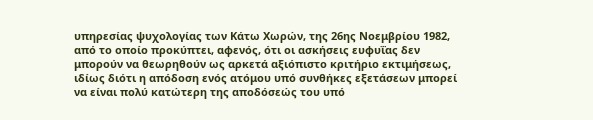υπηρεσίας ψυχολογίας των Κάτω Χωρών, της 26ης Νοεμβρίου 1982, από το οποίο προκύπτει, αφενός, ότι οι ασκήσεις ευφυΐας δεν μπορούν να θεωρηθούν ως αρκετά αξιόπιστο κριτήριο εκτιμήσεως, ιδίως διότι η απόδοση ενός ατόμου υπό συνθήκες εξετάσεων μπορεί να είναι πολύ κατώτερη της αποδόσεώς του υπό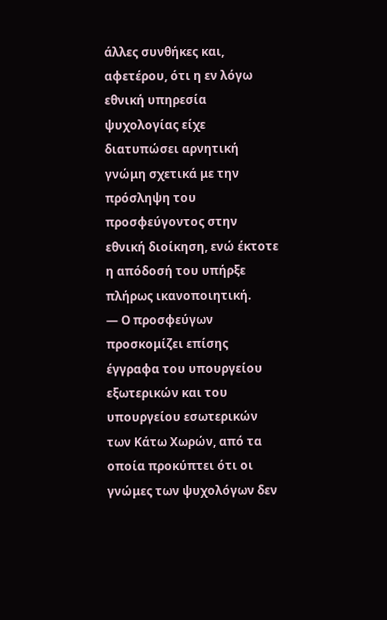άλλες συνθήκες και, αφετέρου, ότι η εν λόγω εθνική υπηρεσία ψυχολογίας είχε διατυπώσει αρνητική γνώμη σχετικά με την πρόσληψη του προσφεύγοντος στην εθνική διοίκηση, ενώ έκτοτε η απόδοσή του υπήρξε πλήρως ικανοποιητική.
— Ο προσφεύγων προσκομίζει επίσης έγγραφα του υπουργείου εξωτερικών και του υπουργείου εσωτερικών των Κάτω Χωρών, από τα οποία προκύπτει ότι οι γνώμες των ψυχολόγων δεν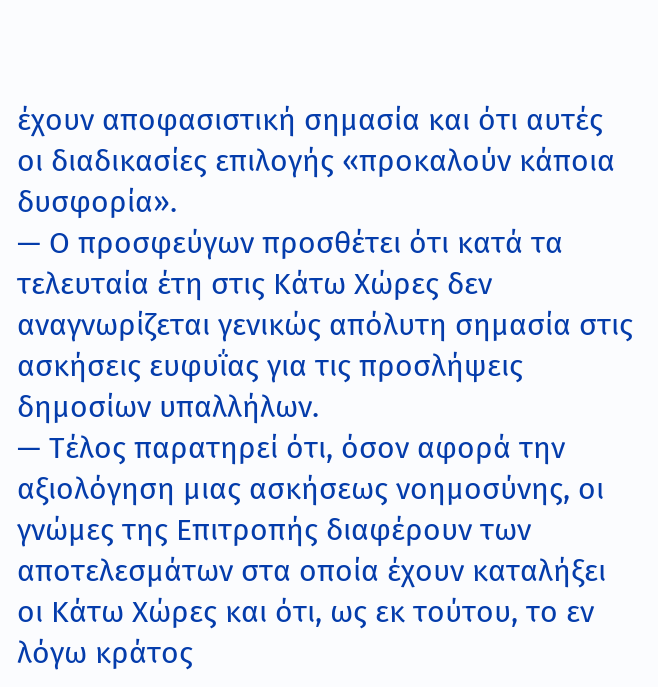έχουν αποφασιστική σημασία και ότι αυτές οι διαδικασίες επιλογής «προκαλούν κάποια δυσφορία».
— Ο προσφεύγων προσθέτει ότι κατά τα τελευταία έτη στις Κάτω Χώρες δεν αναγνωρίζεται γενικώς απόλυτη σημασία στις ασκήσεις ευφυΐας για τις προσλήψεις δημοσίων υπαλλήλων.
— Τέλος παρατηρεί ότι, όσον αφορά την αξιολόγηση μιας ασκήσεως νοημοσύνης, οι γνώμες της Επιτροπής διαφέρουν των αποτελεσμάτων στα οποία έχουν καταλήξει οι Κάτω Χώρες και ότι, ως εκ τούτου, το εν λόγω κράτος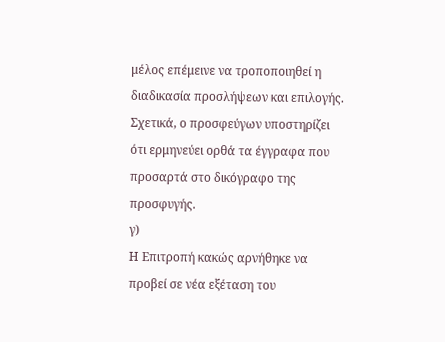μέλος επέμεινε να τροποποιηθεί η διαδικασία προσλήψεων και επιλογής.
Σχετικά, ο προσφεύγων υποστηρίζει ότι ερμηνεύει ορθά τα έγγραφα που προσαρτά στο δικόγραφο της προσφυγής.
γ)
Η Επιτροπή κακώς αρνήθηκε να προβεί σε νέα εξέταση του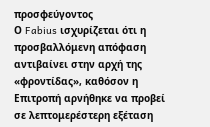προσφεύγοντος
Ο Fabius ισχυρίζεται ότι η προσβαλλόμενη απόφαση αντιβαίνει στην αρχή της «φροντίδας», καθόσον η Επιτροπή αρνήθηκε να προβεί σε λεπτομερέστερη εξέταση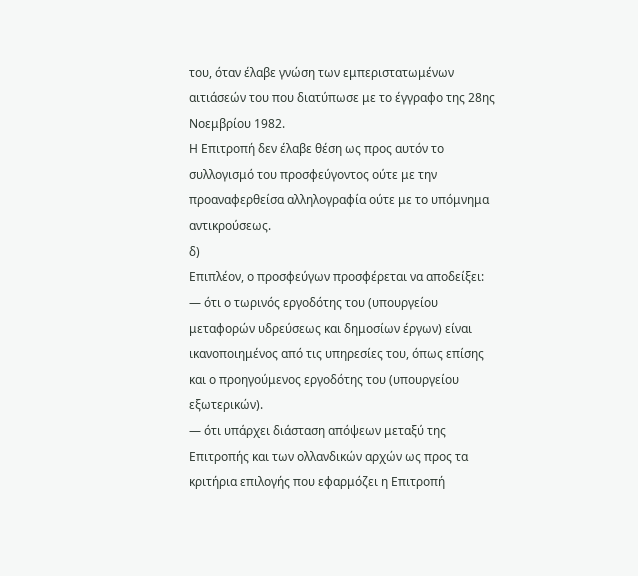του, όταν έλαβε γνώση των εμπεριστατωμένων αιτιάσεών του που διατύπωσε με το έγγραφο της 28ης Νοεμβρίου 1982.
Η Επιτροπή δεν έλαβε θέση ως προς αυτόν το συλλογισμό του προσφεύγοντος ούτε με την προαναφερθείσα αλληλογραφία ούτε με το υπόμνημα αντικρούσεως.
δ)
Επιπλέον, ο προσφεύγων προσφέρεται να αποδείξει:
— ότι ο τωρινός εργοδότης του (υπουργείου μεταφορών υδρεύσεως και δημοσίων έργων) είναι ικανοποιημένος από τις υπηρεσίες του, όπως επίσης και ο προηγούμενος εργοδότης του (υπουργείου εξωτερικών).
— ότι υπάρχει διάσταση απόψεων μεταξύ της Επιτροπής και των ολλανδικών αρχών ως προς τα κριτήρια επιλογής που εφαρμόζει η Επιτροπή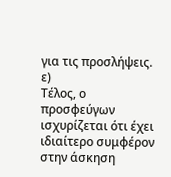για τις προσλήψεις.
ε)
Τέλος, ο προσφεύγων ισχυρίζεται ότι έχει ιδιαίτερο συμφέρον στην άσκηση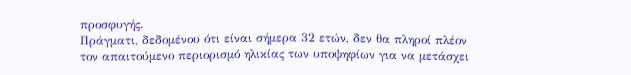προσφυγής.
Πράγματι, δεδομένου ότι είναι σήμερα 32 ετών, δεν θα πληροί πλέον τον απαιτούμενο περιορισμό ηλικίας των υποψηφίων για να μετάσχει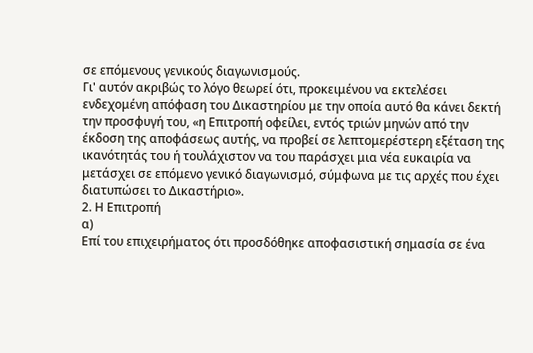σε επόμενους γενικούς διαγωνισμούς.
Γι' αυτόν ακριβώς το λόγο θεωρεί ότι, προκειμένου να εκτελέσει ενδεχομένη απόφαση του Δικαστηρίου με την οποία αυτό θα κάνει δεκτή την προσφυγή του, «η Επιτροπή οφείλει, εντός τριών μηνών από την έκδοση της αποφάσεως αυτής, να προβεί σε λεπτομερέστερη εξέταση της ικανότητάς του ή τουλάχιστον να του παράσχει μια νέα ευκαιρία να μετάσχει σε επόμενο γενικό διαγωνισμό, σύμφωνα με τις αρχές που έχει διατυπώσει το Δικαστήριο».
2. Η Επιτροπή
α)
Επί του επιχειρήματος ότι προσδόθηκε αποφασιστική σημασία σε ένα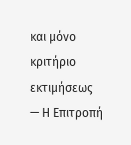και μόνο κριτήριο εκτιμήσεως
— Η Επιτροπή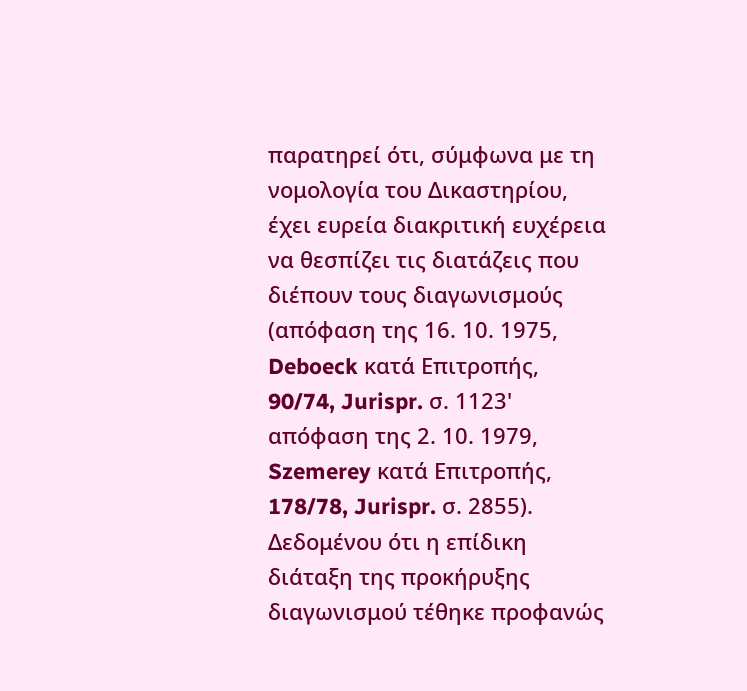παρατηρεί ότι, σύμφωνα με τη νομολογία του Δικαστηρίου, έχει ευρεία διακριτική ευχέρεια να θεσπίζει τις διατάζεις που διέπουν τους διαγωνισμούς (απόφαση της 16. 10. 1975, Deboeck κατά Επιτροπής, 90/74, Jurispr. σ. 1123' απόφαση της 2. 10. 1979, Szemerey κατά Επιτροπής, 178/78, Jurispr. σ. 2855).
Δεδομένου ότι η επίδικη διάταξη της προκήρυξης διαγωνισμού τέθηκε προφανώς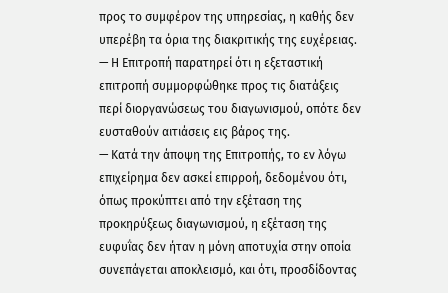προς το συμφέρον της υπηρεσίας, η καθής δεν υπερέβη τα όρια της διακριτικής της ευχέρειας.
— Η Επιτροπή παρατηρεί ότι η εξεταστική επιτροπή συμμορφώθηκε προς τις διατάξεις περί διοργανώσεως του διαγωνισμού, οπότε δεν ευσταθούν αιτιάσεις εις βάρος της.
— Κατά την άποψη της Επιτροπής, το εν λόγω επιχείρημα δεν ασκεί επιρροή, δεδομένου ότι, όπως προκύπτει από την εξέταση της προκηρύξεως διαγωνισμού, η εξέταση της ευφυΐας δεν ήταν η μόνη αποτυχία στην οποία συνεπάγεται αποκλεισμό, και ότι, προσδίδοντας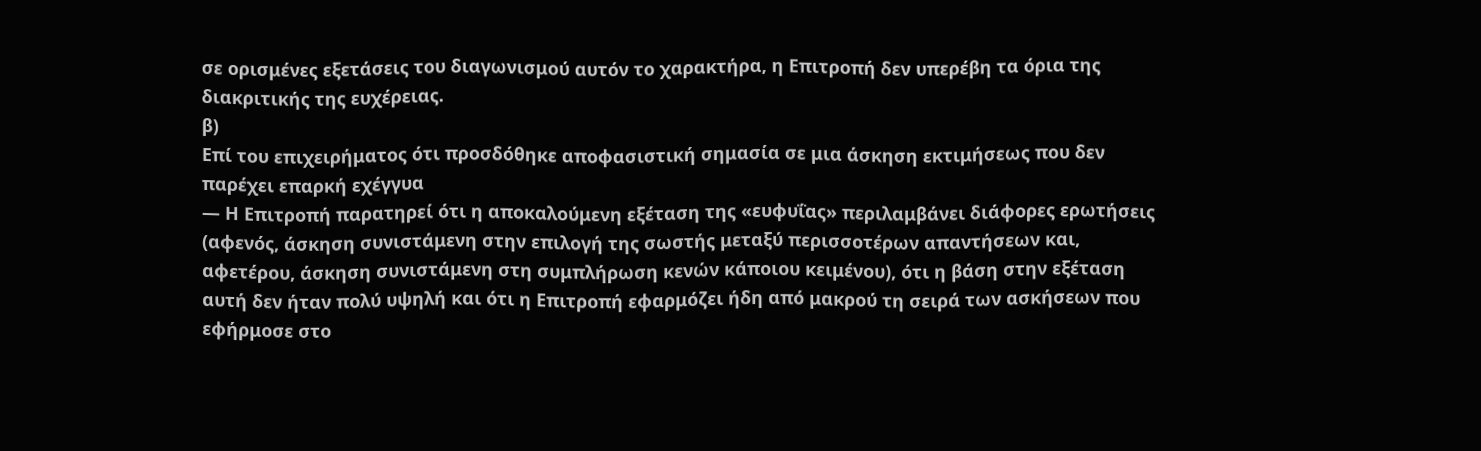σε ορισμένες εξετάσεις του διαγωνισμού αυτόν το χαρακτήρα, η Επιτροπή δεν υπερέβη τα όρια της διακριτικής της ευχέρειας.
β)
Επί του επιχειρήματος ότι προσδόθηκε αποφασιστική σημασία σε μια άσκηση εκτιμήσεως που δεν παρέχει επαρκή εχέγγυα
— Η Επιτροπή παρατηρεί ότι η αποκαλούμενη εξέταση της «ευφυΐας» περιλαμβάνει διάφορες ερωτήσεις (αφενός, άσκηση συνιστάμενη στην επιλογή της σωστής μεταξύ περισσοτέρων απαντήσεων και, αφετέρου, άσκηση συνιστάμενη στη συμπλήρωση κενών κάποιου κειμένου), ότι η βάση στην εξέταση αυτή δεν ήταν πολύ υψηλή και ότι η Επιτροπή εφαρμόζει ήδη από μακρού τη σειρά των ασκήσεων που εφήρμοσε στο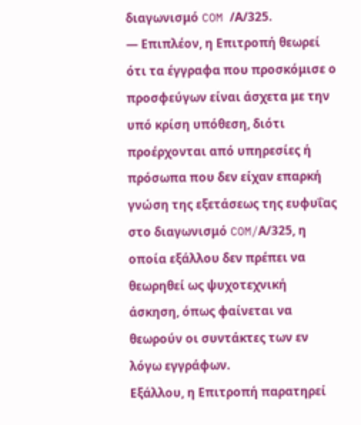διαγωνισμό COM /Α/325.
— Επιπλέον, η Επιτροπή θεωρεί ότι τα έγγραφα που προσκόμισε ο προσφεύγων είναι άσχετα με την υπό κρίση υπόθεση, διότι προέρχονται από υπηρεσίες ή πρόσωπα που δεν είχαν επαρκή γνώση της εξετάσεως της ευφυΐας στο διαγωνισμό COM/Α/325, η οποία εξάλλου δεν πρέπει να θεωρηθεί ως ψυχοτεχνική άσκηση, όπως φαίνεται να θεωρούν οι συντάκτες των εν λόγω εγγράφων.
Εξάλλου, η Επιτροπή παρατηρεί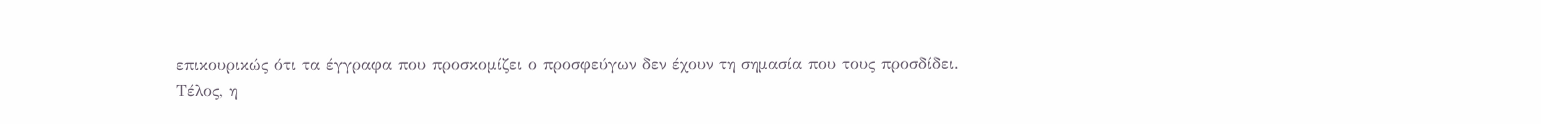επικουρικώς ότι τα έγγραφα που προσκομίζει ο προσφεύγων δεν έχουν τη σημασία που τους προσδίδει.
Τέλος, η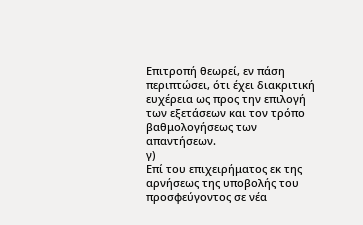Επιτροπή θεωρεί, εν πάση περιπτώσει, ότι έχει διακριτική ευχέρεια ως προς την επιλογή των εξετάσεων και τον τρόπο βαθμολογήσεως των απαντήσεων.
γ)
Επί του επιχειρήματος εκ της αρνήσεως της υποβολής του προσφεύγοντος σε νέα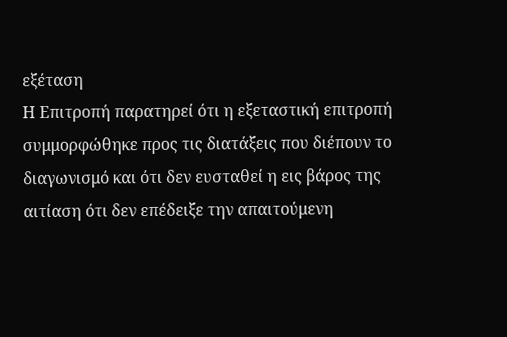εξέταση
Η Επιτροπή παρατηρεί ότι η εξεταστική επιτροπή συμμορφώθηκε προς τις διατάξεις που διέπουν το διαγωνισμό και ότι δεν ευσταθεί η εις βάρος της αιτίαση ότι δεν επέδειξε την απαιτούμενη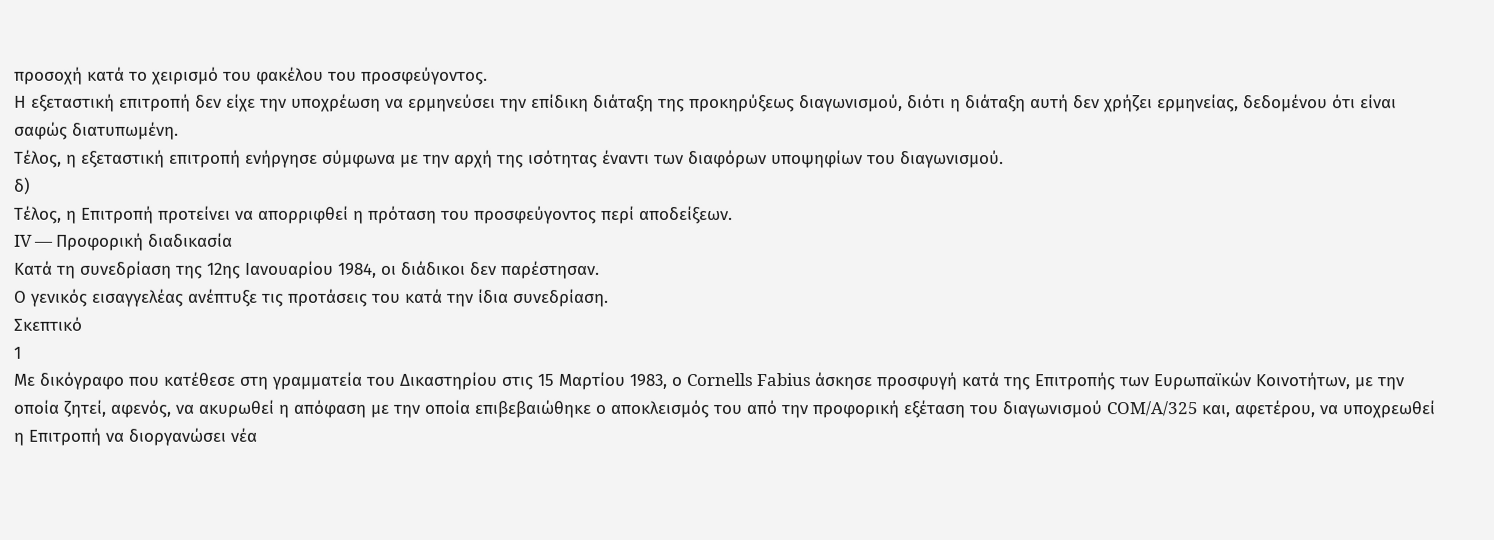προσοχή κατά το χειρισμό του φακέλου του προσφεύγοντος.
Η εξεταστική επιτροπή δεν είχε την υποχρέωση να ερμηνεύσει την επίδικη διάταξη της προκηρύξεως διαγωνισμού, διότι η διάταξη αυτή δεν χρήζει ερμηνείας, δεδομένου ότι είναι σαφώς διατυπωμένη.
Τέλος, η εξεταστική επιτροπή ενήργησε σύμφωνα με την αρχή της ισότητας έναντι των διαφόρων υποψηφίων του διαγωνισμού.
δ)
Τέλος, η Επιτροπή προτείνει να απορριφθεί η πρόταση του προσφεύγοντος περί αποδείξεων.
IV — Προφορική διαδικασία
Κατά τη συνεδρίαση της 12ης Ιανουαρίου 1984, οι διάδικοι δεν παρέστησαν.
Ο γενικός εισαγγελέας ανέπτυξε τις προτάσεις του κατά την ίδια συνεδρίαση.
Σκεπτικό
1
Με δικόγραφο που κατέθεσε στη γραμματεία του Δικαστηρίου στις 15 Μαρτίου 1983, ο Cornells Fabius άσκησε προσφυγή κατά της Επιτροπής των Ευρωπαϊκών Κοινοτήτων, με την οποία ζητεί, αφενός, να ακυρωθεί η απόφαση με την οποία επιβεβαιώθηκε ο αποκλεισμός του από την προφορική εξέταση του διαγωνισμού COM/A/325 και, αφετέρου, να υποχρεωθεί η Επιτροπή να διοργανώσει νέα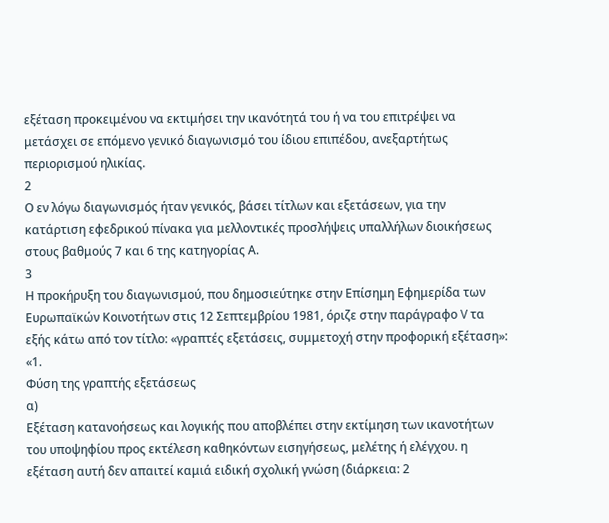εξέταση προκειμένου να εκτιμήσει την ικανότητά του ή να του επιτρέψει να μετάσχει σε επόμενο γενικό διαγωνισμό του ίδιου επιπέδου, ανεξαρτήτως περιορισμού ηλικίας.
2
Ο εν λόγω διαγωνισμός ήταν γενικός, βάσει τίτλων και εξετάσεων, για την κατάρτιση εφεδρικού πίνακα για μελλοντικές προσλήψεις υπαλλήλων διοικήσεως στους βαθμούς 7 και 6 της κατηγορίας Α.
3
Η προκήρυξη του διαγωνισμού, που δημοσιεύτηκε στην Επίσημη Εφημερίδα των Ευρωπαϊκών Κοινοτήτων στις 12 Σεπτεμβρίου 1981, όριζε στην παράγραφο V τα εξής κάτω από τον τίτλο: «γραπτές εξετάσεις, συμμετοχή στην προφορική εξέταση»:
«1.
Φύση της γραπτής εξετάσεως
α)
Εξέταση κατανοήσεως και λογικής που αποβλέπει στην εκτίμηση των ικανοτήτων του υποψηφίου προς εκτέλεση καθηκόντων εισηγήσεως, μελέτης ή ελέγχου. η εξέταση αυτή δεν απαιτεί καμιά ειδική σχολική γνώση (διάρκεια: 2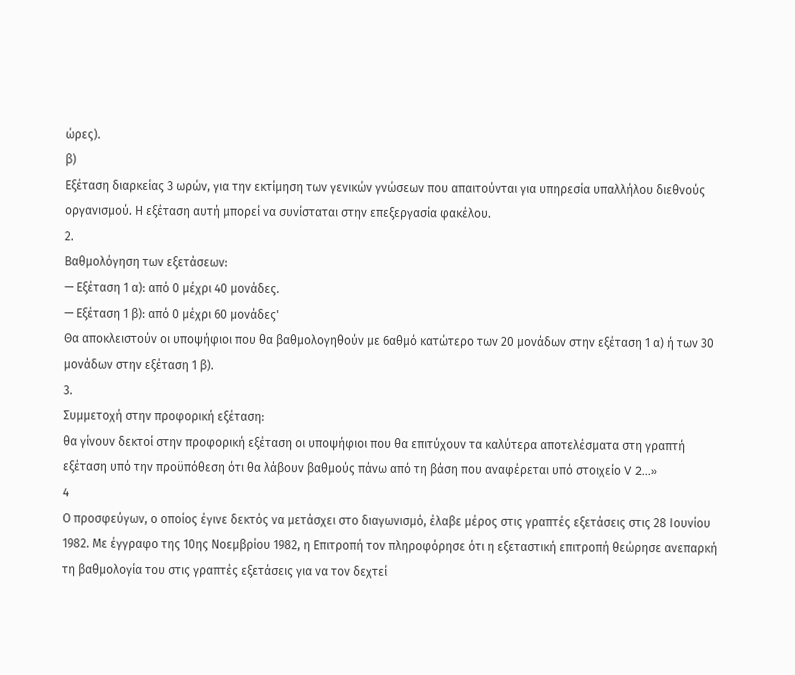ώρες).
β)
Εξέταση διαρκείας 3 ωρών, για την εκτίμηση των γενικών γνώσεων που απαιτούνται για υπηρεσία υπαλλήλου διεθνούς οργανισμού. Η εξέταση αυτή μπορεί να συνίσταται στην επεξεργασία φακέλου.
2.
Βαθμολόγηση των εξετάσεων:
— Εξέταση 1 α): από 0 μέχρι 40 μονάδες.
— Εξέταση 1 β): από 0 μέχρι 60 μονάδες'
Θα αποκλειστούν οι υποψήφιοι που θα βαθμολογηθούν με 6αθμό κατώτερο των 20 μονάδων στην εξέταση 1 α) ή των 30 μονάδων στην εξέταση 1 β).
3.
Συμμετοχή στην προφορική εξέταση:
θα γίνουν δεκτοί στην προφορική εξέταση οι υποψήφιοι που θα επιτύχουν τα καλύτερα αποτελέσματα στη γραπτή εξέταση υπό την προϋπόθεση ότι θα λάβουν βαθμούς πάνω από τη βάση που αναφέρεται υπό στοιχείο V 2...»
4
Ο προσφεύγων, ο οποίος έγινε δεκτός να μετάσχει στο διαγωνισμό, έλαβε μέρος στις γραπτές εξετάσεις στις 28 Ιουνίου 1982. Με έγγραφο της 10ης Νοεμβρίου 1982, η Επιτροπή τον πληροφόρησε ότι η εξεταστική επιτροπή θεώρησε ανεπαρκή τη βαθμολογία του στις γραπτές εξετάσεις για να τον δεχτεί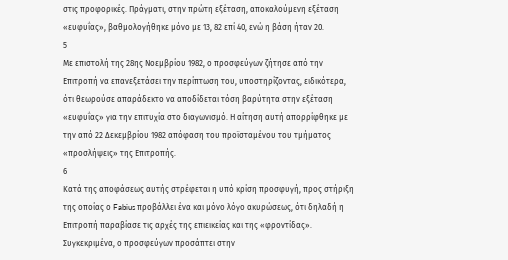στις προφορικές. Πράγματι, στην πρώτη εξέταση, αποκαλούμενη εξέταση «ευφυΐας», βαθμολογήθηκε μόνο με 13, 82 επί 40, ενώ η βάση ήταν 20.
5
Με επιστολή της 28ης Νοεμβρίου 1982, ο προσφεύγων ζήτησε από την Επιτροπή να επανεξετάσει την περίπτωση του, υποστηρίζοντας, ειδικότερα, ότι θεωρούσε απαράδεκτο να αποδίδεται τόση βαρύτητα στην εξέταση «ευφυΐας» για την επιτυχία στο διαγωνισμό. Η αίτηση αυτή απορρίφθηκε με την από 22 Δεκεμβρίου 1982 απόφαση του προϊσταμένου του τμήματος «προσλήψεις» της Επιτροπής.
6
Κατά της αποφάσεως αυτής στρέφεται η υπό κρίση προσφυγή, προς στήριξη της οποίας ο Fabius προβάλλει ένα και μόνο λόγο ακυρώσεως, ότι δηλαδή η Επιτροπή παραβίασε τις αρχές της επιεικείας και της «φροντίδας». Συγκεκριμένα, ο προσφεύγων προσάπτει στην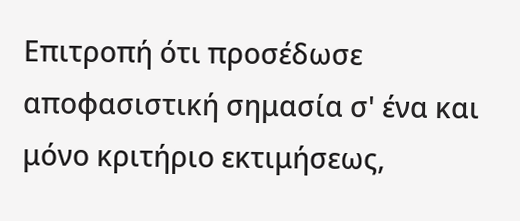Επιτροπή ότι προσέδωσε αποφασιστική σημασία σ' ένα και μόνο κριτήριο εκτιμήσεως,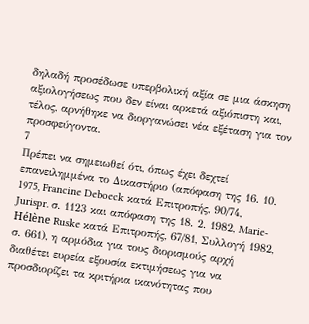δηλαδή προσέδωσε υπερβολική αξία σε μια άσκηση αξιολογήσεως που δεν είναι αρκετά αξιόπιστη και, τέλος, αρνήθηκε να διοργανώσει νέα εξέταση για τον προσφεύγοντα.
7
Πρέπει να σημειωθεί ότι, όπως έχει δεχτεί επανειλημμένα το Δικαστήριο (απόφαση της 16. 10. 1975, Francine Deboeck κατά Επιτροπής, 90/74, Jurispr. σ. 1123 και απόφαση της 18. 2. 1982, Marie-Hélène Ruske κατά Επιτροπής, 67/81, Συλλογή 1982, σ. 661), η αρμόδια για τους διορισμούς αρχή διαθέτει ευρεία εξουσία εκτιμήσεως για να προσδιορίζει τα κριτήρια ικανότητας που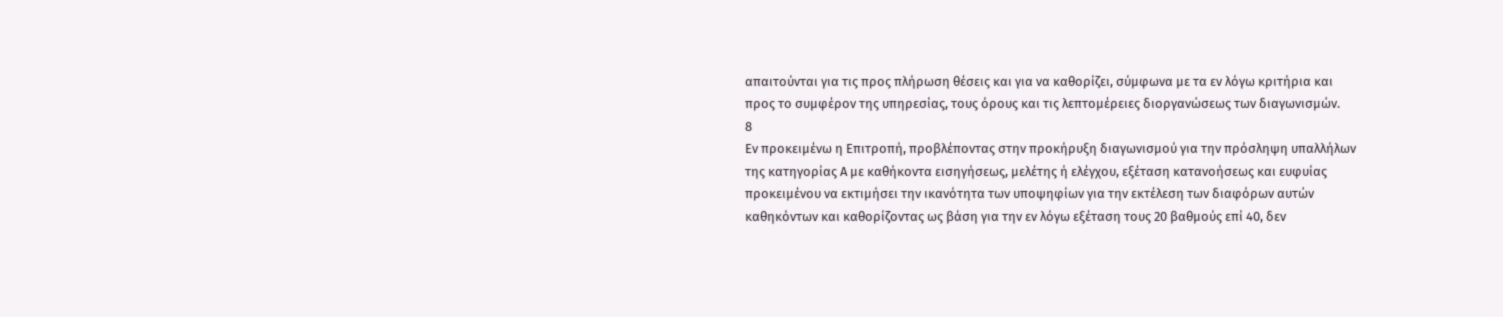απαιτούνται για τις προς πλήρωση θέσεις και για να καθορίζει, σύμφωνα με τα εν λόγω κριτήρια και προς το συμφέρον της υπηρεσίας, τους όρους και τις λεπτομέρειες διοργανώσεως των διαγωνισμών.
8
Εν προκειμένω η Επιτροπή, προβλέποντας στην προκήρυξη διαγωνισμού για την πρόσληψη υπαλλήλων της κατηγορίας Α με καθήκοντα εισηγήσεως, μελέτης ή ελέγχου, εξέταση κατανοήσεως και ευφυίας προκειμένου να εκτιμήσει την ικανότητα των υποψηφίων για την εκτέλεση των διαφόρων αυτών καθηκόντων και καθορίζοντας ως βάση για την εν λόγω εξέταση τους 20 βαθμούς επί 40, δεν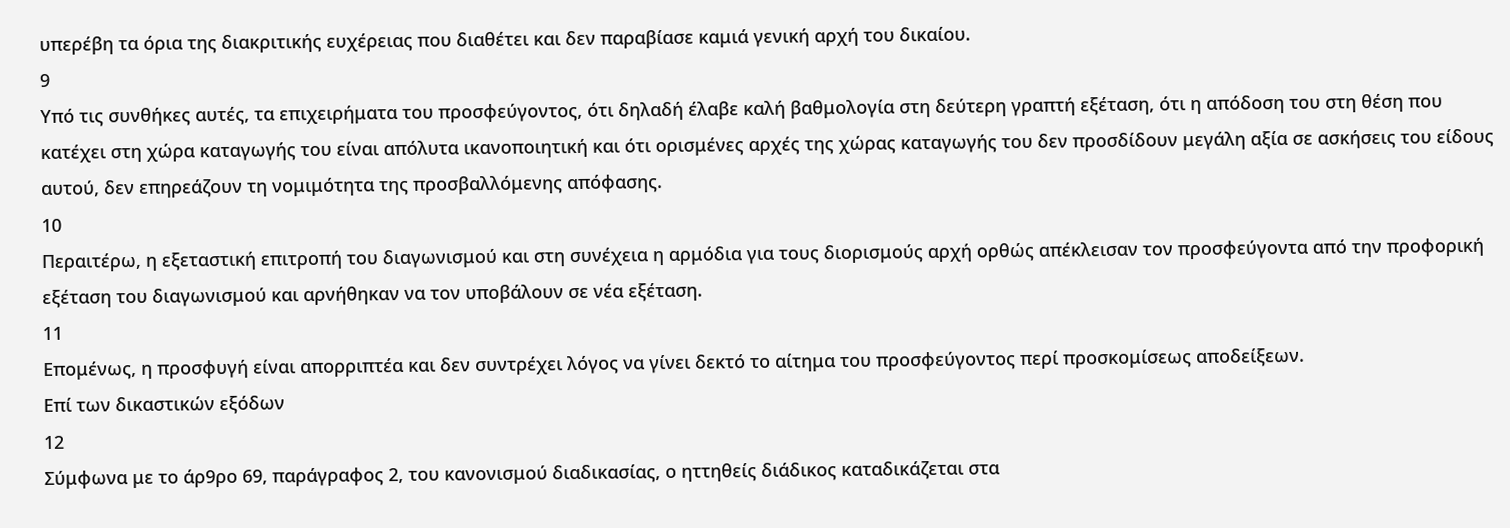υπερέβη τα όρια της διακριτικής ευχέρειας που διαθέτει και δεν παραβίασε καμιά γενική αρχή του δικαίου.
9
Υπό τις συνθήκες αυτές, τα επιχειρήματα του προσφεύγοντος, ότι δηλαδή έλαβε καλή βαθμολογία στη δεύτερη γραπτή εξέταση, ότι η απόδοση του στη θέση που κατέχει στη χώρα καταγωγής του είναι απόλυτα ικανοποιητική και ότι ορισμένες αρχές της χώρας καταγωγής του δεν προσδίδουν μεγάλη αξία σε ασκήσεις του είδους αυτού, δεν επηρεάζουν τη νομιμότητα της προσβαλλόμενης απόφασης.
10
Περαιτέρω, η εξεταστική επιτροπή του διαγωνισμού και στη συνέχεια η αρμόδια για τους διορισμούς αρχή ορθώς απέκλεισαν τον προσφεύγοντα από την προφορική εξέταση του διαγωνισμού και αρνήθηκαν να τον υποβάλουν σε νέα εξέταση.
11
Επομένως, η προσφυγή είναι απορριπτέα και δεν συντρέχει λόγος να γίνει δεκτό το αίτημα του προσφεύγοντος περί προσκομίσεως αποδείξεων.
Επί των δικαστικών εξόδων
12
Σύμφωνα με το άρ9ρο 69, παράγραφος 2, του κανονισμού διαδικασίας, ο ηττηθείς διάδικος καταδικάζεται στα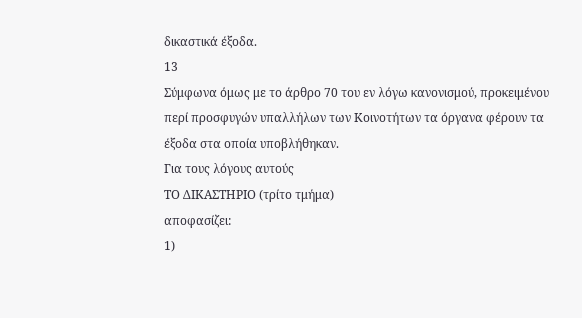δικαστικά έξοδα.
13
Σύμφωνα όμως με το άρθρο 70 του εν λόγω κανονισμού, προκειμένου περί προσφυγών υπαλλήλων των Κοινοτήτων τα όργανα φέρουν τα έξοδα στα οποία υποβλήθηκαν.
Για τους λόγους αυτούς
ΤΟ ΔΙΚΑΣΤΗΡΙΟ (τρίτο τμήμα)
αποφασίζει:
1)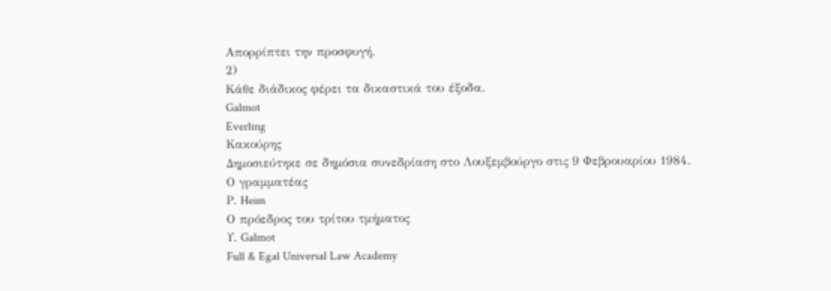Απορρίπτει την προσφυγή.
2)
Κάθε διάδικος φέρει τα δικαστικά του έξοδα.
Galmot
Everling
Κακούρης
Δημοσιεύτηκε σε δημόσια συνεδρίαση στο Λουξεμβούργο στις 9 Φεβρουαρίου 1984.
Ο γραμματέας
Ρ. Heim
Ο πρόεδρος του τρίτου τμήματος
Υ. Galmot
Full & Egal Universal Law Academy